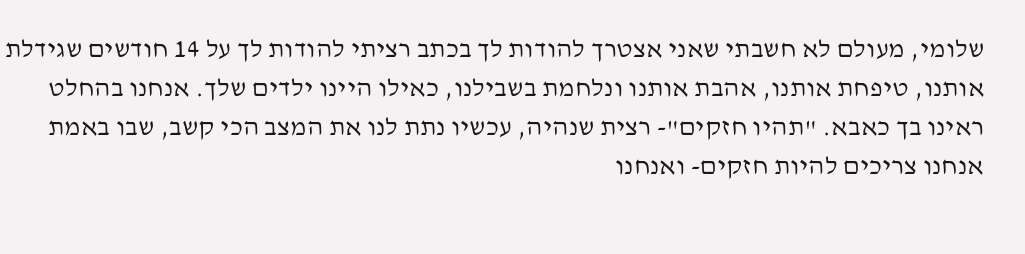שלומי, מעולם לא חשבתי שאני אצטרך להודות לך בכתב רציתי להודות לך על 14 חודשים שגידלת אותנו, טיפחת אותנו, אהבת אותנו ונלחמת בשבילנו, כאילו היינו ילדים שלך. אנחנו בהחלט ראינו בך כאבא. "תהיו חזקים"- רצית שנהיה, עכשיו נתת לנו את המצב הכי קשב, שבו באמת אנחנו צריכים להיות חזקים- ואנחנו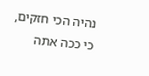נהיה הכי חזקים, כי ככה אתה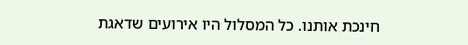חינכת אותנו. כל המסלול היו אירועים שדאגת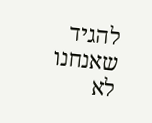להגיד שאנחנו לא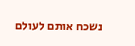נשכח אותם לעולם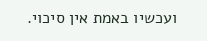ועכשיו באמת אין סיכוי.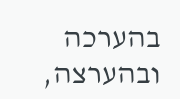בהערכה ובהערצה,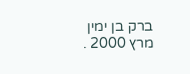ברק בן ימין מרץ 2000 .